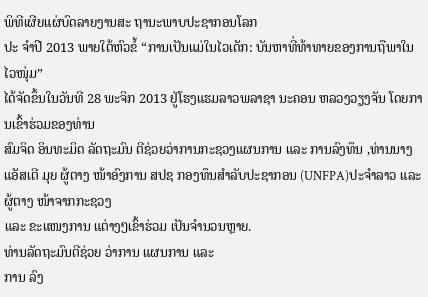ພິທີເຜີຍແຜ່ບົດລາຍງານສະ ຖານະພາບປະຊາກອນໂລກ
ປະ ຈຳປີ 2013 ພາຍໃຕ້ຫົວຂໍ້ “ການເປັນແມ່ໃນໄວເດັກ: ບັນຫາທີ່ທ້າທາຍຂອງການຖືພາໃນໄວໜຸ່ມ”
ໄດ້ຈັດຂຶ້ນໃນວັນທີ 28 ພະຈິກ 2013 ຢູ່ໂຮງແຮມລາວພລາຊາ ນະຄອນ ຫລວງວຽງຈັນ ໂດຍການເຂົ້າຮ່ວມຂອງທ່ານ
ສົມຈິດ ອິນທະມິດ ລັດຖະມົນ ຕີຊ່ວຍວ່າການກະຊວງແຜນການ ແລະ ການລົງທຶນ ,ທ່ານນາງ
ແອັສເຕີ ມຸຍ ຜູ້ຕາງ ໜ້າອົງການ ສປຊ ກອງທຶນສຳລັບປະຊາກອນ (UNFPA)ປະຈຳລາວ ແລະ ຜູ້ຕາງ ໜ້າຈາກກະຊວງ
ແລະ ຂະແໜງການ ແຕ່າງໆເຂົ້າຮ່ວມ ເປັນຈຳນວນຫຼາຍ.
ທ່ານລັດຖະມົນຕີຊ່ວຍ ວ່າການ ແຜນການ ແລະ
ການ ລົງ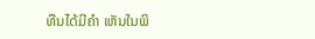ທືນໄດ້ມີຄຳ ເຫັນໃນພິ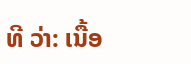ທີ ວ່າ: ເນື້ອ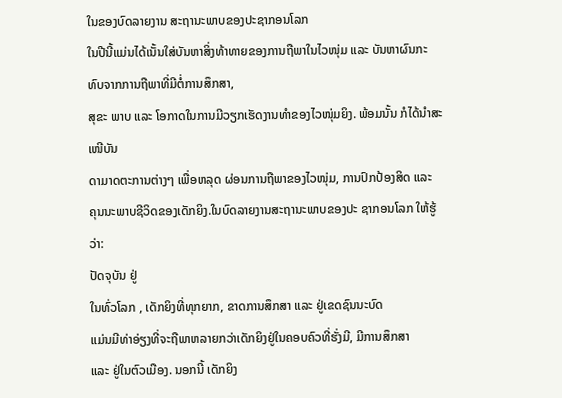ໃນຂອງບົດລາຍງານ ສະຖານະພາບຂອງປະຊາກອນໂລກ
ໃນປີນີ້ແມ່ນໄດ້ເນັ້ນໃສ່ບັນຫາສິ່ງທ້າທາຍຂອງການຖືພາໃນໄວໜຸ່ມ ແລະ ບັນຫາຜົນກະທົບຈາກການຖືພາທີ່ມີຕໍ່ການສຶກສາ,
ສຸຂະ ພາບ ແລະ ໂອກາດໃນການມີວຽກເຮັດງານທຳຂອງໄວໜຸ່ມຍິງ. ພ້ອມນັ້ນ ກໍໄດ້ນຳສະເໜີບັນ
ດາມາດຕະການຕ່າງໆ ເພື່ອຫລຸດ ຜ່ອນການຖືພາຂອງໄວໜຸ່ມ, ການປົກປ້ອງສິດ ແລະ
ຄຸນນະພາບຊີວິດຂອງເດັກຍິງ.ໃນບົດລາຍງານສະຖານະພາບຂອງປະ ຊາກອນໂລກ ໃຫ້ຮູ້ວ່າ:
ປັດຈຸບັນ ຢູ່
ໃນທົ່ວໂລກ , ເດັກຍິງທີ່ທຸກຍາກ, ຂາດການສຶກສາ ແລະ ຢູ່ເຂດຊົນນະບົດ
ແມ່ນມີທ່າອ່ຽງທີ່ຈະຖືພາຫລາຍກວ່າເດັກຍິງຢູ່ໃນຄອບຄົວທີ່ຮັ່ງມີ, ມີການສຶກສາ
ແລະ ຢູ່ໃນຕົວເມືອງ. ນອກນີ້ ເດັກຍິງ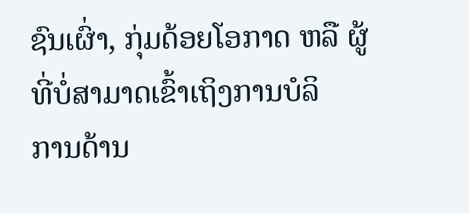ຊົນເຜົ່າ, ກຸ່ມດ້ອຍໂອກາດ ຫລື ຜູ້ທີ່ບໍ່ສາມາດເຂົ້າເຖິງການບໍລິ
ການດ້ານ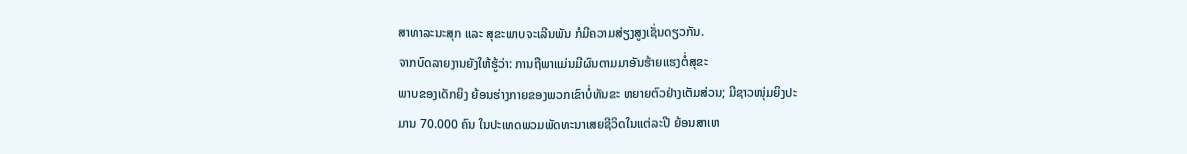ສາທາລະນະສຸກ ແລະ ສຸຂະພາບຈະເລີນພັນ ກໍມີຄວາມສ່ຽງສູງເຊັ່ນດຽວກັນ.
ຈາກບົດລາຍງານຍັງໃຫ້ຮູ້ວ່າ: ການຖືພາແມ່ນມີຜົນຕາມມາອັນຮ້າຍແຮງຕໍ່ສຸຂະ
ພາບຂອງເດັກຍິງ ຍ້ອນຮ່າງກາຍຂອງພວກເຂົາບໍ່ທັນຂະ ຫຍາຍຕົວຢ່າງເຕັມສ່ວນ; ມີຊາວໜຸ່ມຍິງປະ
ມານ 70.000 ຄົນ ໃນປະເທດພວມພັດທະນາເສຍຊີວິດໃນແຕ່ລະປີ ຍ້ອນສາເຫ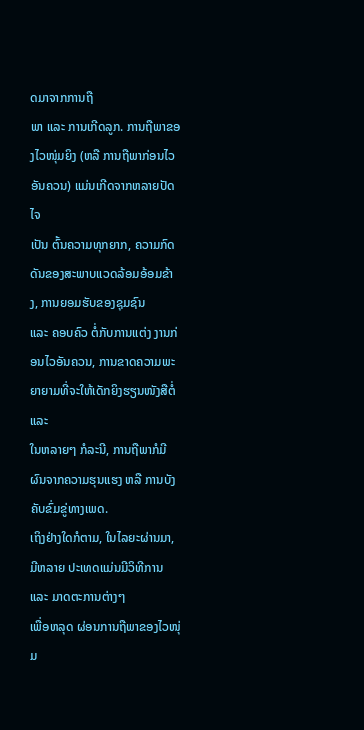ດມາຈາກການຖື
ພາ ແລະ ການເກີດລູກ. ການຖືພາຂອງໄວໜຸ່ມຍິງ (ຫລື ການຖືພາກ່ອນໄວອັນຄວນ) ແມ່ນເກີດຈາກຫລາຍປັດໄຈ
ເປັນ ຕົ້ນຄວາມທຸກຍາກ, ຄວາມກົດດັນຂອງສະພາບແວດລ້ອມອ້ອມຂ້າງ, ການຍອມຮັບຂອງຊຸມຊົນ
ແລະ ຄອບຄົວ ຕໍ່ກັບການແຕ່ງ ງານກ່ອນໄວອັນຄວນ, ການຂາດຄວາມພະຍາຍາມທີ່ຈະໃຫ້ເດັກຍິງຮຽນໜັງສືຕໍ່ແລະ
ໃນຫລາຍໆ ກໍລະນີ, ການຖືພາກໍມີຜົນຈາກຄວາມຮຸນແຮງ ຫລື ການບັງຄັບຂົ່ມຂູ່ທາງເພດ.
ເຖິງຢ່າງໃດກໍຕາມ, ໃນໄລຍະຜ່ານມາ,ມີຫລາຍ ປະເທດແມ່ນມີວິທີການ ແລະ ມາດຕະການຕ່າງໆ
ເພື່ອຫລຸດ ຜ່ອນການຖືພາຂອງໄວໜຸ່ມ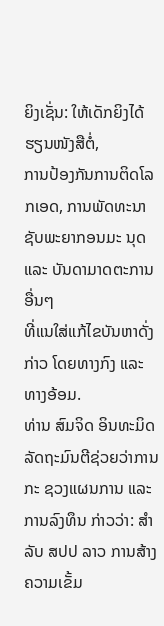ຍິງເຊັ່ນ: ໃຫ້ເດັກຍິງໄດ້ຮຽນໜັງສືຕໍ່,
ການປ້ອງກັນການຕິດໂລກເອດ, ການພັດທະນາຊັບພະຍາກອນມະ ນຸດ ແລະ ບັນດາມາດຕະການອື່ນໆ
ທີ່ແນໃສ່ແກ້ໄຂບັນຫາດັ່ງ ກ່າວ ໂດຍທາງກົງ ແລະ ທາງອ້ອມ.
ທ່ານ ສົມຈິດ ອິນທະມິດ ລັດຖະມົນຕີຊ່ວຍວ່າການ
ກະ ຊວງແຜນການ ແລະ ການລົງທຶນ ກ່າວວ່າ: ສຳລັບ ສປປ ລາວ ການສ້າງຄວາມເຂັ້ມ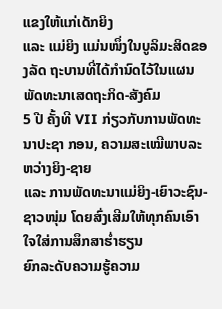ແຂງໃຫ້ແກ່ເດັກຍິງ
ແລະ ແມ່ຍິງ ແມ່ນໜຶ່ງໃນບູລິມະສິດຂອງລັດ ຖະບານທີ່ໄດ້ກຳນົດໄວ້ໃນແຜນພັດທະນາເສດຖະກິດ-ສັງຄົມ
5 ປີ ຄັ້ງທີ VII ກ່ຽວກັບການພັດທະນາປະຊາ ກອນ, ຄວາມສະເໝີພາບລະ ຫວ່າງຍິງ-ຊາຍ
ແລະ ການພັດທະນາແມ່ຍິງ-ເຍົາວະຊົນ-ຊາວໜຸ່ມ ໂດຍສົ່ງເສີມໃຫ້ທຸກຄົນເອົາໃຈໃສ່ການສຶກສາຮ່ຳຮຽນ
ຍົກລະດັບຄວາມຮູ້ຄວາມ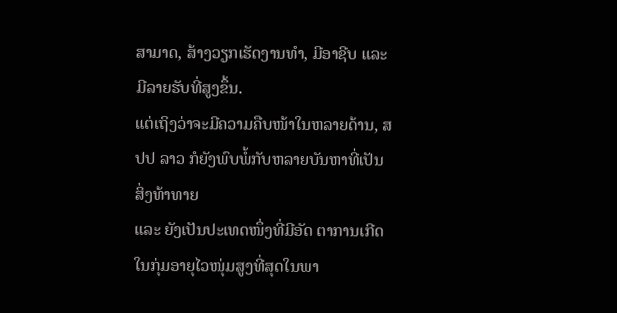ສາມາດ, ສ້າງວຽກເຮັດງານທຳ, ມີອາຊີບ ແລະ ມີລາຍຮັບທີ່ສູງຂຶ້ນ.
ແຕ່ເຖິງວ່າຈະມີຄວາມຄືບໜ້າໃນຫລາຍດ້ານ, ສປປ ລາວ ກໍຍັງພົບພໍ້ກັບຫລາຍບັນຫາທີ່ເປັນສິ່ງທ້າທາຍ
ແລະ ຍັງເປັນປະເທດໜຶ່ງທີ່ມີອັດ ຕາການເກີດໃນກຸ່ມອາຍຸໄວໜຸ່ມສູງທີ່ສຸດໃນພາ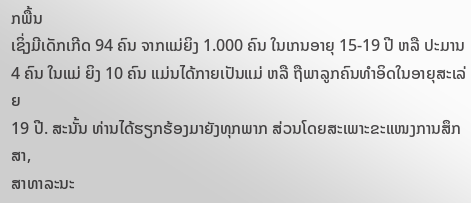ກພື້ນ
ເຊິ່ງມີເດັກເກີດ 94 ຄົນ ຈາກແມ່ຍິງ 1.000 ຄົນ ໃນເກນອາຍຸ 15-19 ປີ ຫລື ປະມານ
4 ຄົນ ໃນແມ່ ຍິງ 10 ຄົນ ແມ່ນໄດ້ກາຍເປັນແມ່ ຫລື ຖືພາລູກຄົນທຳອິດໃນອາຍຸສະເລ່ຍ
19 ປີ. ສະນັ້ນ ທ່ານໄດ້ຮຽກຮ້ອງມາຍັງທຸກພາກ ສ່ວນໂດຍສະເພາະຂະແໜງການສຶກສາ,
ສາທາລະນະ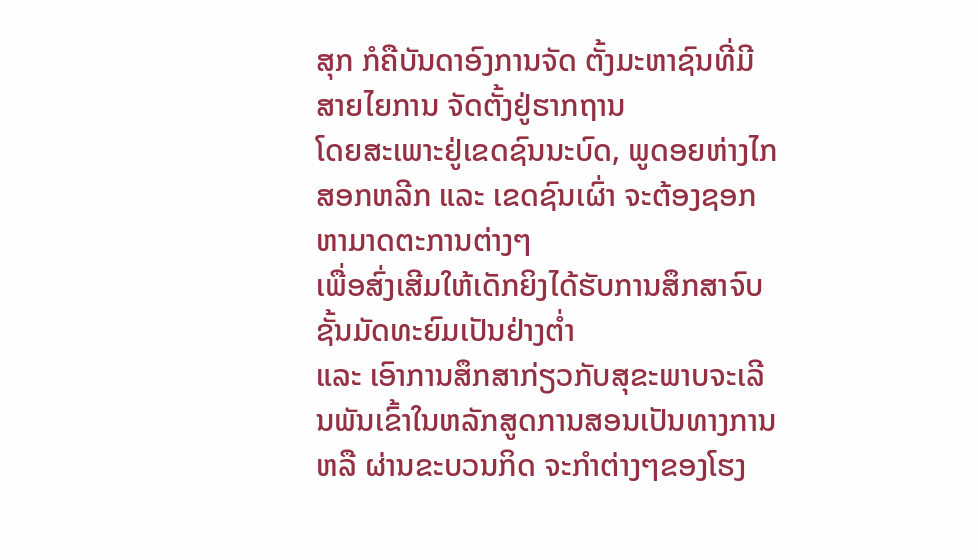ສຸກ ກໍຄືບັນດາອົງການຈັດ ຕັ້ງມະຫາຊົນທີ່ມີສາຍໄຍການ ຈັດຕັ້ງຢູ່ຮາກຖານ
ໂດຍສະເພາະຢູ່ເຂດຊົນນະບົດ, ພູດອຍຫ່າງໄກສອກຫລີກ ແລະ ເຂດຊົນເຜົ່າ ຈະຕ້ອງຊອກຫາມາດຕະການຕ່າງໆ
ເພື່ອສົ່ງເສີມໃຫ້ເດັກຍິງໄດ້ຮັບການສຶກສາຈົບຊັ້ນມັດທະຍົມເປັນຢ່າງຕ່ຳ
ແລະ ເອົາການສຶກສາກ່ຽວກັບສຸຂະພາບຈະເລີນພັນເຂົ້າໃນຫລັກສູດການສອນເປັນທາງການ
ຫລື ຜ່ານຂະບວນກິດ ຈະກຳຕ່າງໆຂອງໂຮງ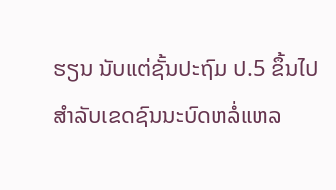ຮຽນ ນັບແຕ່ຊັ້ນປະຖົມ ປ.5 ຂຶ້ນໄປ ສຳລັບເຂດຊົນນະບົດຫລໍ່ແຫລ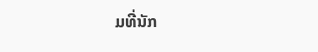ມທີ່ນັກ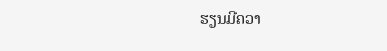ຮຽນມີຄວາ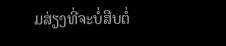ມສ່ຽງທີ່ຈະບໍ່ສືບຕໍ່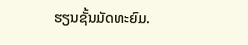ຮຽນຊັ້ນມັດທະຍົມ.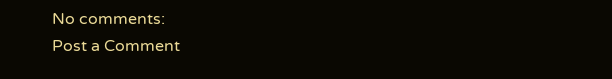No comments:
Post a Comment